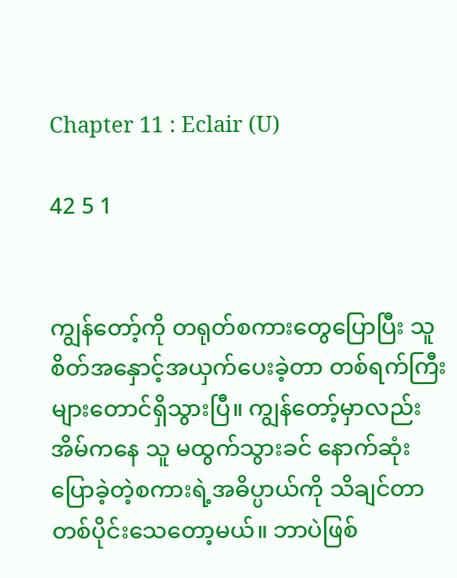Chapter 11 : Eclair (U)

42 5 1


ကျွန်တော့်ကို တရုတ်စကားတွေပြောပြီး သူ စိတ်အနှောင့်အယှက်ပေးခဲ့တာ တစ်ရက်ကြီးများတောင်ရှိသွားပြီ။ ကျွန်တော့်မှာလည်း အိမ်ကနေ သူ မထွက်သွားခင် နောက်ဆုံးပြောခဲ့တဲ့စကားရဲ့အဓိပ္ပာယ်ကို သိချင်တာ တစ်ပိုင်းသေတော့မယ်။ ဘာပဲဖြစ်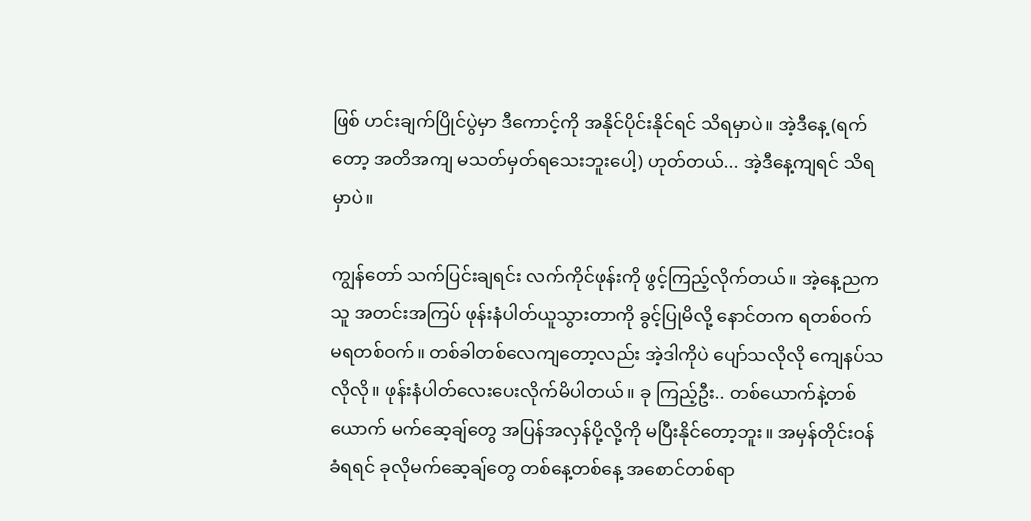ဖြစ် ဟင်းချက်ပြိုင်ပွဲမှာ ဒီကောင့်ကို အနိုင်ပိုင်းနိုင်ရင် သိရမှာပဲ။ အဲ့ဒီနေ့ (ရက်တော့ အတိအကျ မသတ်မှတ်ရသေးဘူးပေါ့) ဟုတ်တယ်... အဲ့ဒီနေ့ကျရင် သိရမှာပဲ။

ကျွန်တော် သက်ပြင်းချရင်း လက်ကိုင်ဖုန်းကို ဖွင့်ကြည့်လိုက်တယ်။ အဲ့နေ့ညက သူ အတင်းအကြပ် ဖုန်းနံပါတ်ယူသွားတာကို ခွင့်ပြုမိလို့ နောင်တက ရတစ်ဝက် မရတစ်ဝက်။ တစ်ခါတစ်လေကျတော့လည်း အဲ့ဒါကိုပဲ ပျော်သလိုလို ကျေနပ်သလိုလို။ ဖုန်းနံပါတ်လေးပေးလိုက်မိပါတယ်။ ခု ကြည့်ဦး.. တစ်ယောက်နဲ့တစ်ယောက် မက်ဆေ့ချ်တွေ အပြန်အလှန်ပို့လို့ကို မပြီးနိုင်တော့ဘူး။ အမှန်တိုင်းဝန်ခံရရင် ခုလိုမက်ဆေ့ချ်တွေ တစ်နေ့တစ်နေ့ အစောင်တစ်ရာ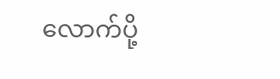လောက်ပို့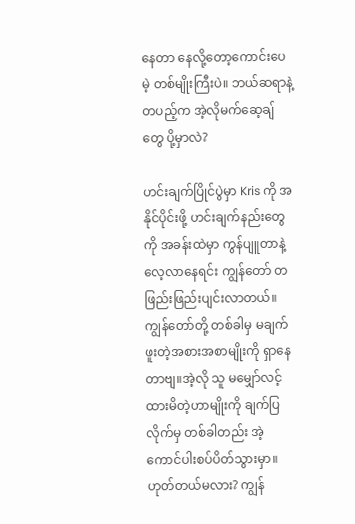နေတာ နေလို့တော့ကောင်းပေမဲ့ တစ်မျိုးကြီးပဲ။ ဘယ်ဆရာနဲ့တပည့်က အဲ့လိုမက်ဆေ့ချ်တွေ ပို့မှာလဲ?

ဟင်းချက်ပြိုင်ပွဲမှာ Kris ကို အနိုင်ပိုင်းဖို့ ဟင်းချက်နည်းတွေကို အခန်းထဲမှာ ကွန်ပျူတာနဲ့လေ့လာနေရင်း ကျွန်တော် တဖြည်းဖြည်းပျင်းလာတယ်။ ကျွန်တော်တို့ တစ်ခါမှ မချက်ဖူးတဲ့အစားအစာမျိုးကို ရှာနေတာဗျ။အဲ့လို သူ မမျှော်လင့်ထားမိတဲ့ဟာမျိုးကို ချက်ပြလိုက်မှ တစ်ခါတည်း အဲ့ကောင်ပါးစပ်ပိတ်သွားမှာ။ ဟုတ်တယ်မလား? ကျွန်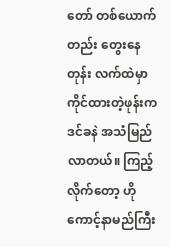တော် တစ်ယောက်တည်း တွေးနေတုန်း လက်ထဲမှာ ကိုင်ထားတဲ့ဖုန်းက ဒင်ခနဲ အသံမြည်လာတယ်။ ကြည့်လိုက်တော့ ဟိုကောင့်နာမည်ကြီး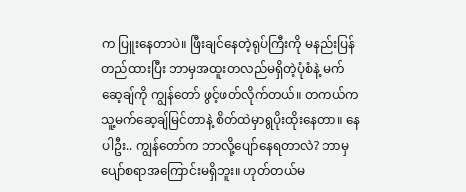က ပြူးနေတာပဲ။ ဖြီးချင်နေတဲ့ရုပ်ကြီးကို မနည်းပြန်တည်ထားပြီး ဘာမှအထူးတလည်မရှိတဲ့ပုံစံနဲ့ မက်ဆေ့ချ်ကို ကျွန်တော် ဖွင့်ဖတ်လိုက်တယ်။ တကယ်က သူ့မက်ဆေ့ချ်မြင်တာနဲ့ စိတ်ထဲမှာရွပိုးထိုးနေတာ။ နေပါဦး.. ကျွန်တော်က ဘာလို့ပျော်နေရတာလဲ? ဘာမှပျော်စရာအကြောင်းမရှိဘူး။ ဟုတ်တယ်မ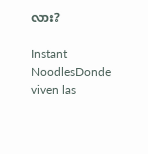လား?

Instant NoodlesDonde viven las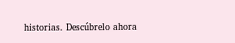historias. Descúbrelo ahora